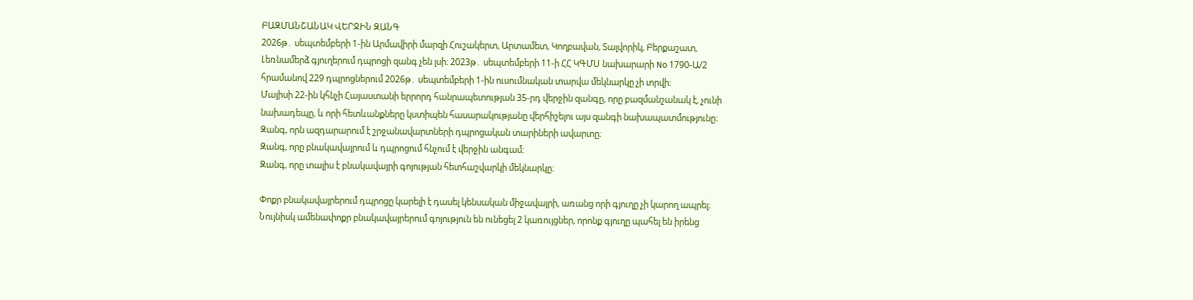ԲԱԶՄԱՆՇԱՆԱԿ ՎԵՐՋԻՆ ԶԱՆԳ
2026թ․ սեպտեմբերի 1-ին Արմավիրի մարզի Հուշակերտ, Արտամետ, Կողբավան, Տալվորիկ, Բերքաշատ, Լեռնամերձ գյուղերում դպրոցի զանգ չեն լսի։ 2023թ․ սեպտեմբերի 11-ի ՀՀ ԿԳՄՍ նախարարի No 1790-Ա/2 հրամանով 229 դպրոցներում 2026թ․ սեպտեմբերի 1-ին ուսումնական տարվա մեկնարկը չի տրվի։
Մայիսի 22-ին կհնչի Հայաստանի երրորդ հանրապետության 35-րդ վերջին զանգը, որը բազմանշանակ է, չունի նախադեպը, և որի հետևանքները կստիպեն հասարակությանը վերհիշելու այս զանգի նախապատմությունը։
Զանգ, որն ազդարարում է շրջանավարտների դպրոցական տարիների ավարտը։
Զանգ, որը բնակավայրում և դպրոցում հնչում է վերջին անգամ։
Զանգ, որը տալիս է բնակավայրի գոյության հետհաշվարկի մեկնարկը։

Փոքր բնակավայրերում դպրոցը կարելի է դասել կենսական միջավայրի, առանց որի գյուղը չի կարող ապրել։ Նույնիսկ ամենափոքր բնակավայրերում գոյություն են ունեցել 2 կառույցներ, որոնք գյուղը պահել են իրենց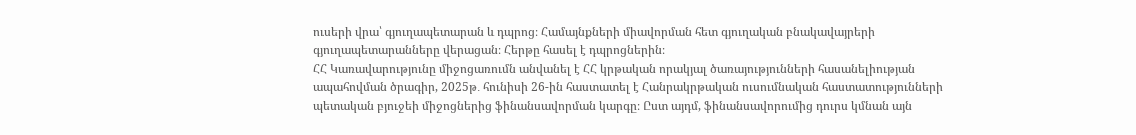ուսերի վրա՝ գյուղապետարան և դպրոց։ Համայնքների միավորման հետ գյուղական բնակավայրերի գյուղապետարանները վերացան։ Հերթը հասել է դպրոցներին։
ՀՀ Կառավարությունը միջոցառումն անվանել է ՀՀ կրթական որակյալ ծառայությունների հասանելիության ապահովման ծրագիր, 2025թ․ հունիսի 26-ին հաստատել է Հանրակրթական ուսումնական հաստատությունների պետական բյուջեի միջոցներից ֆինանսավորման կարգը։ Ըստ այդմ, ֆինանսավորումից դուրս կմնան այն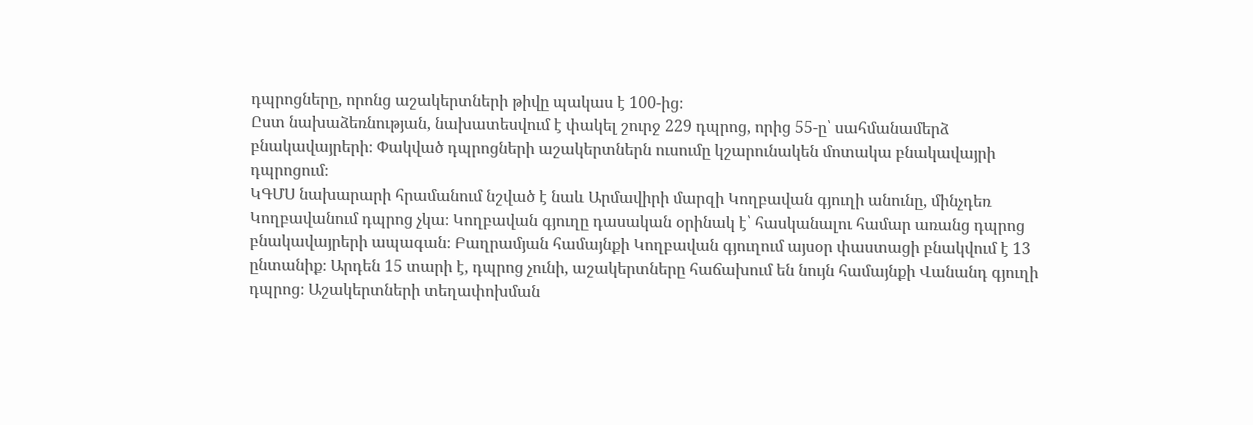դպրոցները, որոնց աշակերտների թիվը պակաս է 100-ից։
Ըստ նախաձեռնության, նախատեսվում է փակել շուրջ 229 դպրոց, որից 55-ը՝ սահմանամերձ բնակավայրերի։ Փակված դպրոցների աշակերտներն ուսումը կշարունակեն մոտակա բնակավայրի դպրոցում։
ԿԳՄՍ նախարարի հրամանում նշված է նաև Արմավիրի մարզի Կողբավան գյուղի անունը, մինչդեռ Կողբավանում դպրոց չկա։ Կողբավան գյուղը դասական օրինակ է՝ հասկանալու համար առանց դպրոց բնակավայրերի ապագան։ Բաղրամյան համայնքի Կողբավան գյուղում այսօր փաստացի բնակվում է 13 ընտանիք։ Արդեն 15 տարի է, դպրոց չունի, աշակերտները հաճախում են նույն համայնքի Վանանդ գյուղի դպրոց։ Աշակերտների տեղափոխման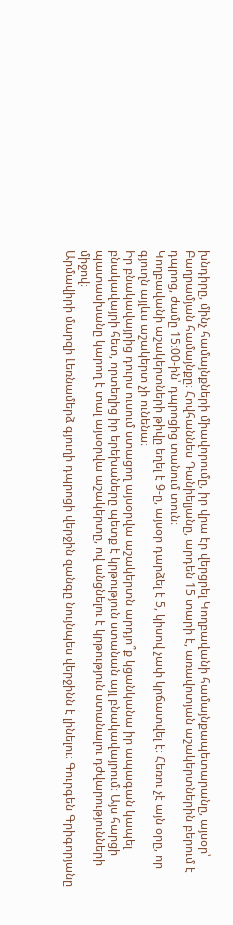խնդիրը, մինչ համայնքների միավորումը, իր վրա էր վերցրել Կողբավանի համայնքապետարանը, այսօր՝ Բաղրամյան համայնքը։ Հովհաննես Դանիելյանը, արդեն 15 տարի է, առավոտյան աշակերտներին բերում է դպրոց, ժամը 15։00-ին՝ դպրոցից տանում տուն։
Կողբավանի աշակերտների թիվը եղել է 9-ը, այսօր դարձել է 5, կիսով չափ կրճատվել է։ Հեռու չէ այն օրը, որ գյուղն այլևս աշակերտ չի ունենա։
Իր բնակավայրից դուրս ուսում ստացող այսօրվա աշակերտն արդյո՞ք կցանկանա իր ապագան կապել բնակավայրի հետ, որտեղից իր երեխաները պետք է կրթություն ստանան այլ բնակավայրում։ Այս հարցի պատասխանը կարող է տալ այսօրվա աշակերտը, ով անցնելու է կրթություն ստանալու դժվարությունների միջով։
Արմավիրի մարզի Լեռնամերձ գյուղի դպրոցի վերջին զանգը նույնպես վերջինն է լինելու։ Գուրգեն Գրիգորյանը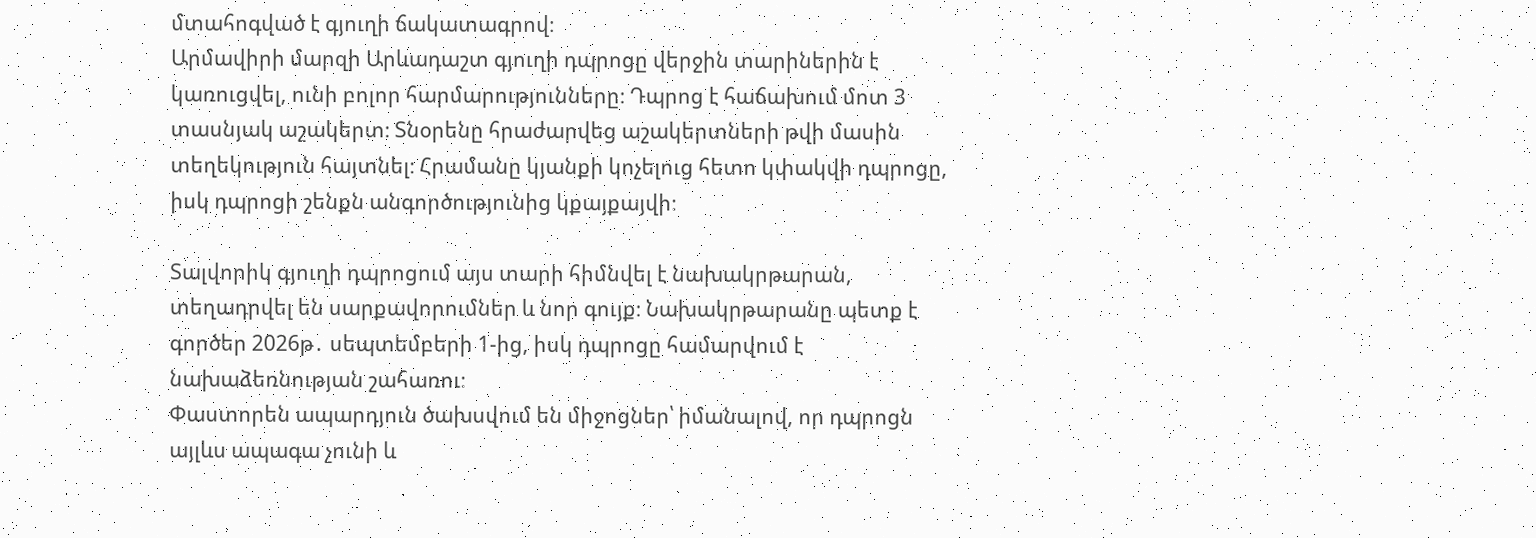մտահոգված է գյուղի ճակատագրով։
Արմավիրի մարզի Արևադաշտ գյուղի դպրոցը վերջին տարիներին է կառուցվել, ունի բոլոր հարմարությունները։ Դպրոց է հաճախում մոտ 3 տասնյակ աշակերտ։ Տնօրենը հրաժարվեց աշակերտների թվի մասին տեղեկություն հայտնել։ Հրամանը կյանքի կոչելուց հետո կփակվի դպրոցը, իսկ դպրոցի շենքն անգործությունից կքայքայվի։

Տալվորիկ գյուղի դպրոցում այս տարի հիմնվել է նախակրթարան, տեղադրվել են սարքավորումներ և նոր գույք։ Նախակրթարանը պետք է գործեր 2026թ․ սեպտեմբերի 1-ից, իսկ դպրոցը համարվում է նախաձեռնության շահառու։
Փաստորեն ապարդյուն ծախսվում են միջոցներ՝ իմանալով, որ դպրոցն այլևս ապագա չունի և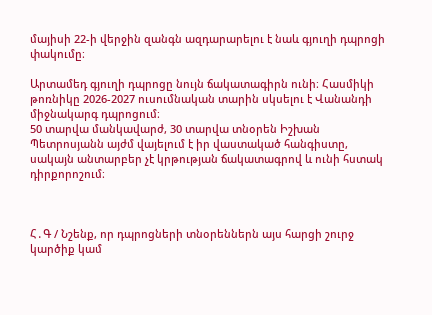մայիսի 22-ի վերջին զանգն ազդարարելու է նաև գյուղի դպրոցի փակումը։

Արտամեդ գյուղի դպրոցը նույն ճակատագիրն ունի։ Հասմիկի թոռնիկը 2026-2027 ուսումնական տարին սկսելու է Վանանդի միջնակարգ դպրոցում։
50 տարվա մանկավարժ, 30 տարվա տնօրեն Իշխան Պետրոսյանն այժմ վայելում է իր վաստակած հանգիստը, սակայն անտարբեր չէ կրթության ճակատագրով և ունի հստակ դիրքորոշում։



Հ․Գ / Նշենք, որ դպրոցների տնօրեններն այս հարցի շուրջ կարծիք կամ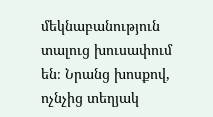մեկնաբանություն տալուց խուսափում են։ Նրանց խոսքով, ոչնչից տեղյակ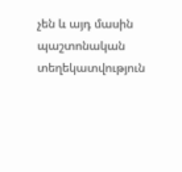չեն և այդ մասին պաշտոնական տեղեկատվություն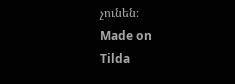չունեն։
Made on
Tilda